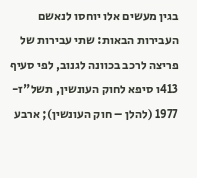בגין מעשים אלו יוחסו לנאשם העבירות הבאות: שתי עבירות של פריצה לרכב בכוונה לגנוב, לפי סעיף 413ו סיפא לחוק העונשין, תשל"ז- 1977 (להלן – חוק העונשין); ארבע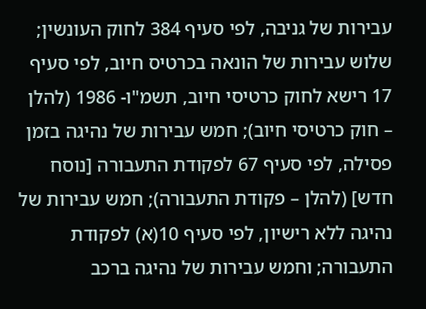עבירות של גניבה, לפי סעיף 384 לחוק העונשין; שלוש עבירות של הונאה בכרטיס חיוב, לפי סעיף 17 רישא לחוק כרטיסי חיוב, תשמ"ו- 1986 (להלן – חוק כרטיסי חיוב); חמש עבירות של נהיגה בזמן פסילה, לפי סעיף 67 לפקודת התעבורה [נוסח חדש] (להלן – פקודת התעבורה); חמש עבירות של נהיגה ללא רישיון, לפי סעיף 10(א) לפקודת התעבורה; וחמש עבירות של נהיגה ברכב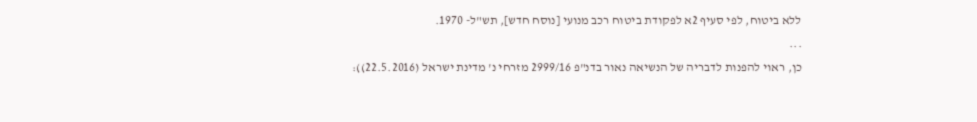ללא ביטוח, לפי סעיף 2א לפקודת ביטוח רכב מנועי [נוסח חדש], תש"ל- 1970.
...
כן, ראוי להפנות לדבריה של הנשיאה נאור בדנ"פ 2999/16 מזרחי נ' מדינת ישראל (22.5.2016)):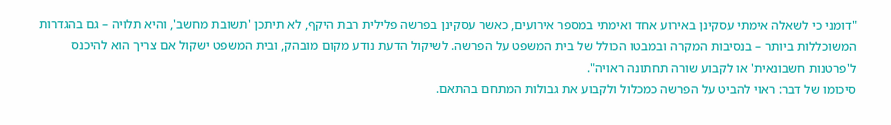"דומני כי לשאלה אימתי עסקינן באירוע אחד ואימתי במספר אירועים, כאשר עסקינן בפרשה פלילית רבת היקף, לא תיתכן 'תשובת מחשב', והיא תלויה – גם בהגדרות המשוכללות ביותר – בנסיבות המקרה ובמבטו הכולל של בית המשפט על הפרשה. לשיקול הדעת נודע מקום מובהק, ובית המשפט ישקול אם צריך הוא להיכנס ל'פרטנות חשבונאית' או לקבוע שורה תחתונה ראויה".
סיכומו של דבר: ראוי להביט על הפרשה כמכלול ולקבוע את גבולות המתחם בהתאם.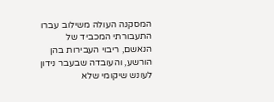המסקנה העולה משילוב עברו התעבורתי המכביד של הנאשם, ריבוי העבירות בהן הורשע, והעובדה שבעבר נידון לעונש שיקומי שלא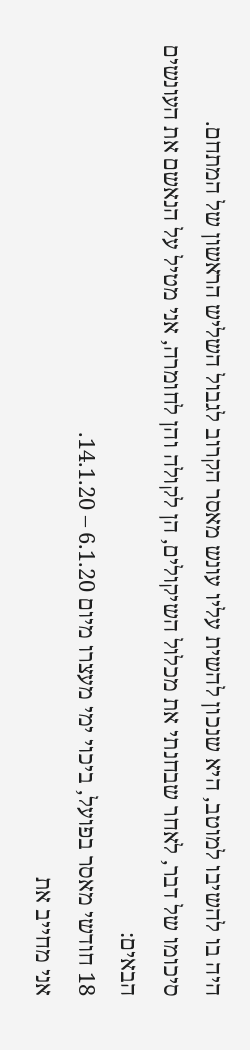היה בו להשיבו למוטב, היא שנכון להשית עליו עונש מאסר הקרוב לגבול השליש הראשון של המתחם.
סיכומו של דבר, לאחר שבחנתי את מכלול השיקולים, הן לקולה והן לחומרה, אני מטיל על הנאשם את העונשים הבאים:
18 חודשי מאסר בפועל, ביכוי ימי מעצרו מיום 6.1.20 – 14.1.20.
אני מחייב את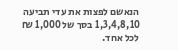הנאשם לפצות את עדי תביעה 1,3,4,8,10 בסך של 1,000 ₪ לכל אחד.